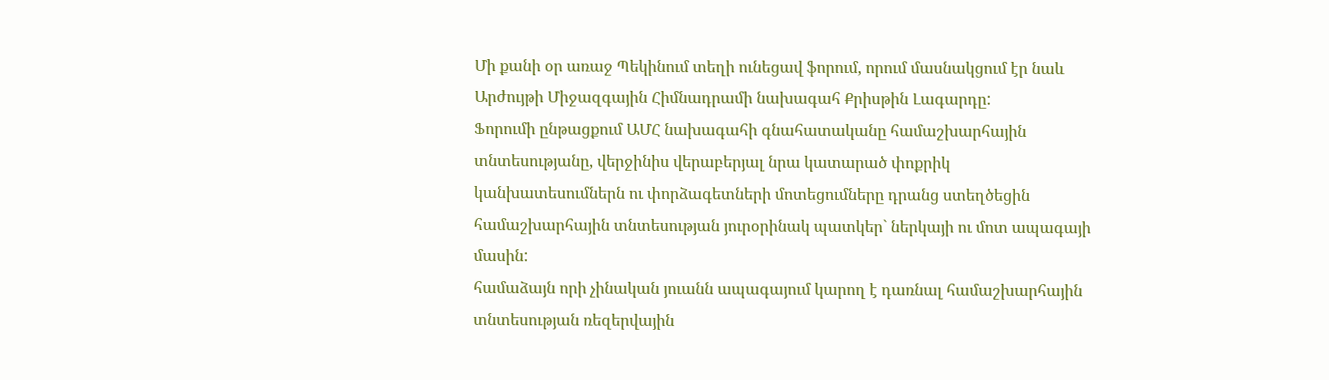Մի քանի օր առաջ Պեկինում տեղի ունեցավ ֆորում, որում մասնակցում էր նաև Արժույթի Միջազգային Հիմնադրամի նախագահ Քրիսթին Լագարդը:
Ֆորումի ընթացքում ԱՄՀ նախագահի գնահատականը համաշխարհային տնտեսությանը, վերջինիս վերաբերյալ նրա կատարած փոքրիկ կանխատեսումներն ու փորձագետների մոտեցումները դրանց ստեղծեցին համաշխարհային տնտեսության յուրօրինակ պատկեր` ներկայի ու մոտ ապագայի մասին:
համաձայն որի չինական յուանն ապագայում կարող է դառնալ համաշխարհային տնտեսության ռեզերվային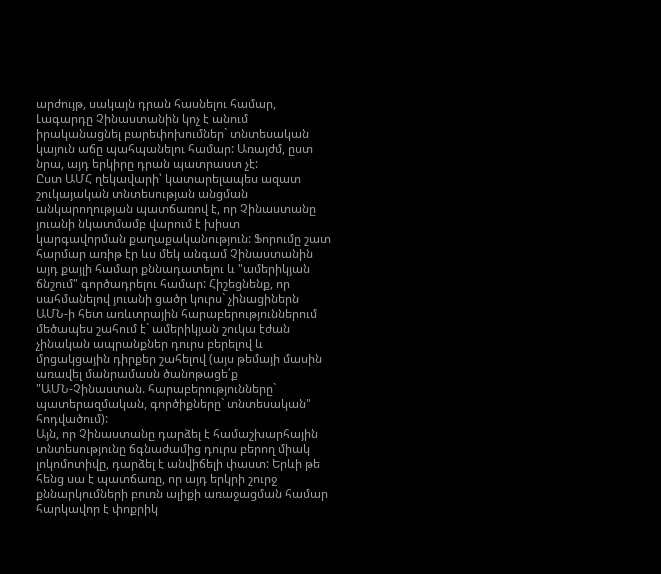արժույթ, սակայն դրան հասնելու համար, Լագարդը Չինաստանին կոչ է անում իրականացնել բարեփոխումներ` տնտեսական կայուն աճը պահպանելու համար: Առայժմ, ըստ նրա, այդ երկիրը դրան պատրաստ չէ:
Ըստ ԱՄՀ ղեկավարի՝ կատարելապես ազատ շուկայական տնտեսության անցման անկարողության պատճառով է, որ Չինաստանը յուանի նկատմամբ վարում է խիստ կարգավորման քաղաքականություն: Ֆորումը շատ հարմար առիթ էր ևս մեկ անգամ Չինաստանին այդ քայլի համար քննադատելու և "ամերիկյան ճնշում" գործադրելու համար: Հիշեցնենք, որ սահմանելով յուանի ցածր կուրս` չինացիներն ԱՄՆ-ի հետ առևտրային հարաբերություններում մեծապես շահում է` ամերիկյան շուկա էժան չինական ապրանքներ դուրս բերելով և մրցակցային դիրքեր շահելով (այս թեմայի մասին առավել մանրամասն ծանոթացե՛ք
"ԱՄՆ-Չինաստան. հարաբերությունները` պատերազմական, գործիքները` տնտեսական" հոդվածում):
Այն, որ Չինաստանը դարձել է համաշխարհային տնտեսությունը ճգնաժամից դուրս բերող միակ լոկոմոտիվը, դարձել է անվիճելի փաստ: Երևի թե հենց սա է պատճառը, որ այդ երկրի շուրջ քննարկումների բուռն ալիքի առաջացման համար հարկավոր է փոքրիկ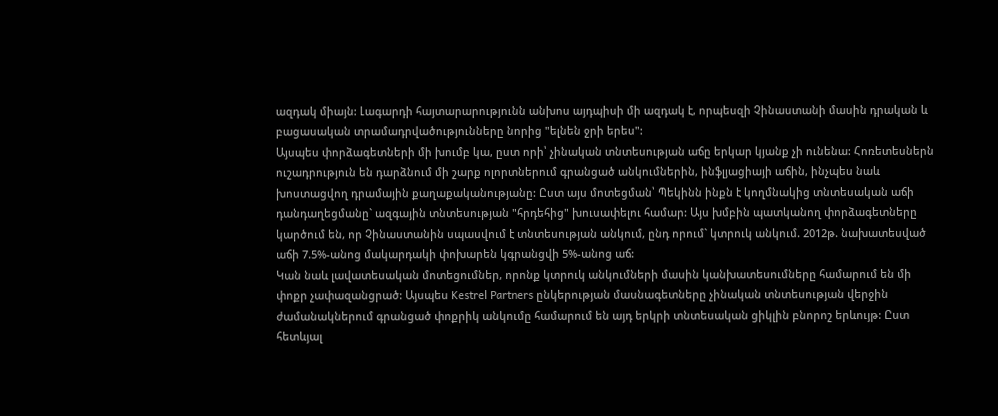ազդակ միայն: Լագարդի հայտարարությունն անխոս այդպիսի մի ազդակ է, որպեսզի Չինաստանի մասին դրական և բացասական տրամադրվածությունները նորից "ելնեն ջրի երես":
Այսպես փորձագետների մի խումբ կա, ըստ որի՝ չինական տնտեսության աճը երկար կյանք չի ունենա: Հոռետեսներն ուշադրություն են դարձնում մի շարք ոլորտներում գրանցած անկումներին, ինֆլյացիայի աճին, ինչպես նաև խոստացվող դրամային քաղաքականությանը: Ըստ այս մոտեցման՝ Պեկինն ինքն է կողմնակից տնտեսական աճի դանդաղեցմանը` ազգային տնտեսության "հրդեհից" խուսափելու համար: Այս խմբին պատկանող փորձագետները կարծում են, որ Չինաստանին սպասվում է տնտեսության անկում, ընդ որում` կտրուկ անկում. 2012թ. նախատեսված աճի 7.5%-անոց մակարդակի փոխարեն կգրանցվի 5%-անոց աճ:
Կան նաև լավատեսական մոտեցումներ, որոնք կտրուկ անկումների մասին կանխատեսումները համարում են մի փոքր չափազանցրած: Այսպես Kestrel Partners ընկերության մասնագետները չինական տնտեսության վերջին ժամանակներում գրանցած փոքրիկ անկումը համարում են այդ երկրի տնտեսական ցիկլին բնորոշ երևույթ: Ըստ հետևյալ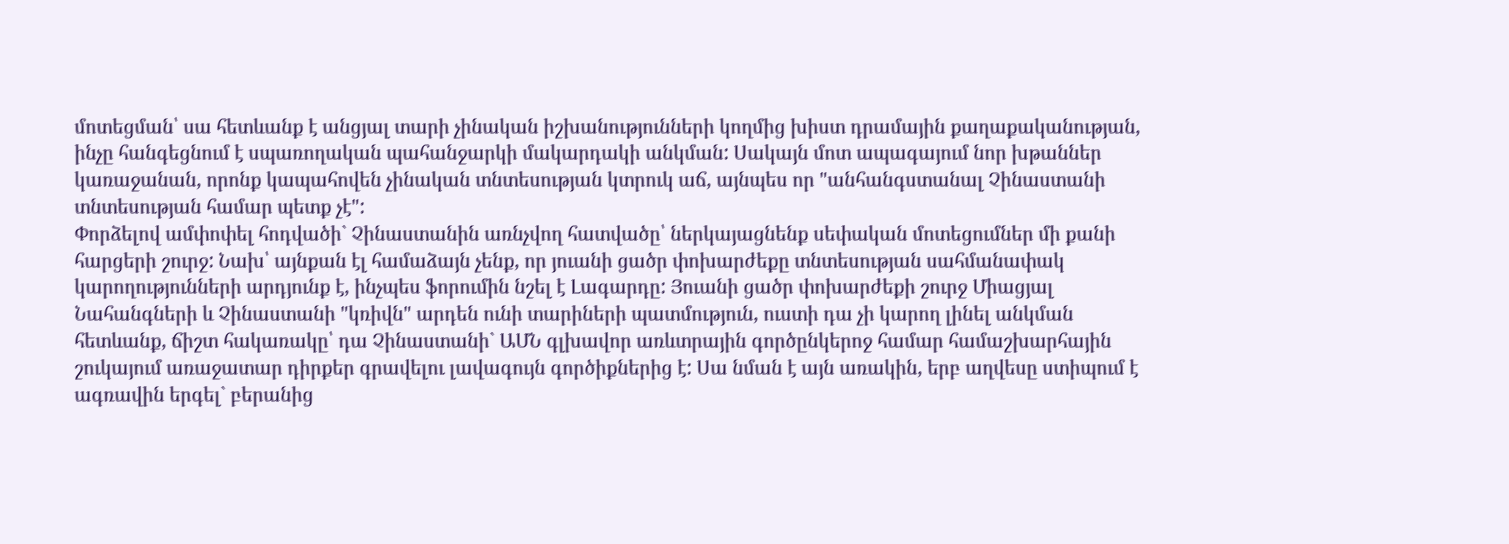մոտեցման՝ սա հետևանք է անցյալ տարի չինական իշխանությունների կողմից խիստ դրամային քաղաքականության, ինչը հանգեցնում է սպառողական պահանջարկի մակարդակի անկման: Սակայն մոտ ապագայում նոր խթաններ կառաջանան, որոնք կապահովեն չինական տնտեսության կտրուկ աճ, այնպես որ "անհանգստանալ Չինաստանի տնտեսության համար պետք չէ":
Փորձելով ամփոփել հոդվածի` Չինաստանին առնչվող հատվածը՝ ներկայացնենք սեփական մոտեցումներ մի քանի հարցերի շուրջ: Նախ՝ այնքան էլ համաձայն չենք, որ յուանի ցածր փոխարժեքը տնտեսության սահմանափակ կարողությունների արդյունք է, ինչպես ֆորումին նշել է Լագարդը: Յուանի ցածր փոխարժեքի շուրջ Միացյալ Նահանգների և Չինաստանի "կռիվն" արդեն ունի տարիների պատմություն, ուստի դա չի կարող լինել անկման հետևանք, ճիշտ հակառակը՝ դա Չինաստանի` ԱՄՆ գլխավոր առևտրային գործընկերոջ համար համաշխարհային շուկայում առաջատար դիրքեր գրավելու լավագույն գործիքներից է: Սա նման է այն առակին, երբ աղվեսը ստիպում է ագռավին երգել` բերանից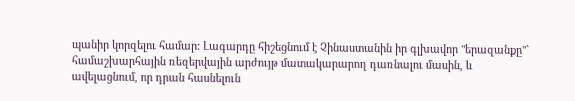պանիր կորզելու համար: Լագարդը հիշեցնում է Չինաստանին իր գլխավոր "երազանքը"` համաշխարհային ռեզերվային արժույթ մատակարարող դառնալու մասին, և ավելացնում, որ դրան հասնելուն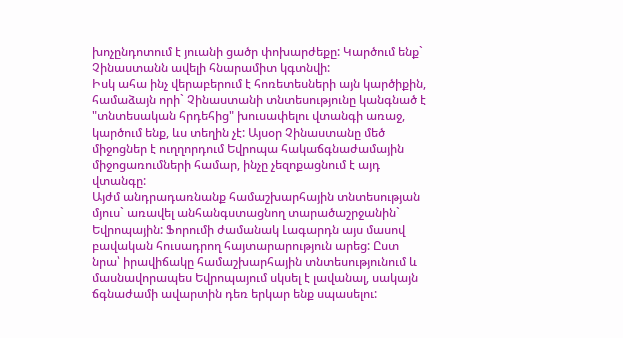խոչընդոտում է յուանի ցածր փոխարժեքը: Կարծում ենք` Չինաստանն ավելի հնարամիտ կգտնվի:
Իսկ ահա ինչ վերաբերում է հոռետեսների այն կարծիքին, համաձայն որի` Չինաստանի տնտեսությունը կանգնած է "տնտեսական հրդեհից" խուսափելու վտանգի առաջ, կարծում ենք, ևս տեղին չէ: Այսօր Չինաստանը մեծ միջոցներ է ուղղորդում Եվրոպա հակաճգնաժամային միջոցառումների համար, ինչը չեզոքացնում է այդ վտանգը:
Այժմ անդրադառնանք համաշխարհային տնտեսության մյուս` առավել անհանգստացնող տարածաշրջանին` Եվրոպային: Ֆորումի ժամանակ Լագարդն այս մասով բավական հուսադրող հայտարարություն արեց: Ըստ նրա՝ իրավիճակը համաշխարհային տնտեսությունում և մասնավորապես Եվրոպայում սկսել է լավանալ, սակայն ճգնաժամի ավարտին դեռ երկար ենք սպասելու: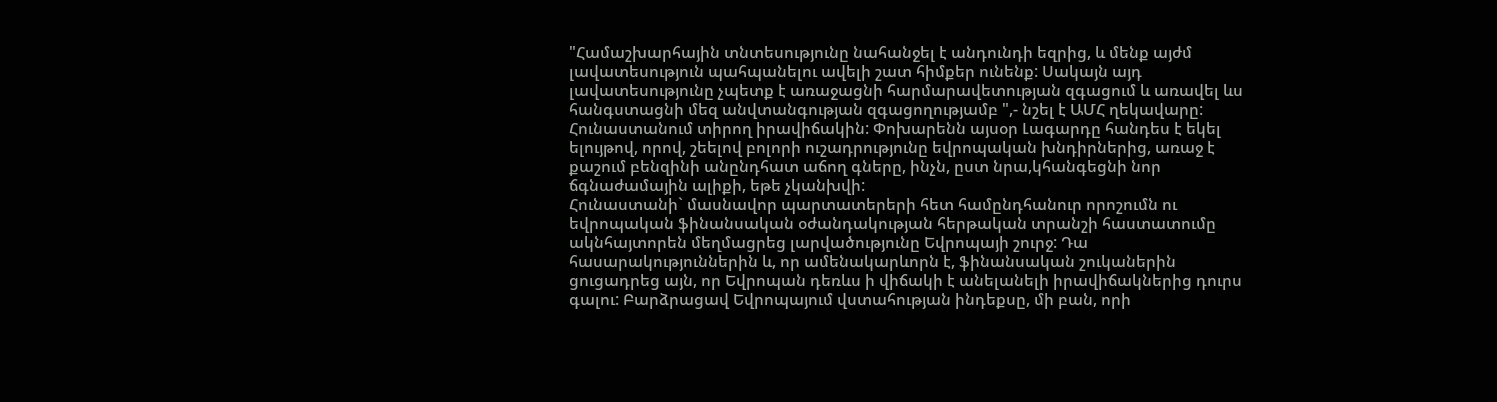"Համաշխարհային տնտեսությունը նահանջել է անդունդի եզրից, և մենք այժմ լավատեսություն պահպանելու ավելի շատ հիմքեր ունենք: Սակայն այդ լավատեսությունը չպետք է առաջացնի հարմարավետության զգացում և առավել ևս հանգստացնի մեզ անվտանգության զգացողությամբ ",- նշել է ԱՄՀ ղեկավարը:
Հունաստանում տիրող իրավիճակին: Փոխարենն այսօր Լագարդը հանդես է եկել ելույթով, որով, շեելով բոլորի ուշադրությունը եվրոպական խնդիրներից, առաջ է քաշում բենզինի անընդհատ աճող գները, ինչն, ըստ նրա,կհանգեցնի նոր ճգնաժամային ալիքի, եթե չկանխվի:
Հունաստանի` մասնավոր պարտատերերի հետ համընդհանուր որոշումն ու եվրոպական ֆինանսական օժանդակության հերթական տրանշի հաստատումը ակնհայտորեն մեղմացրեց լարվածությունը Եվրոպայի շուրջ: Դա հասարակություններին և, որ ամենակարևորն է, ֆինանսական շուկաներին ցուցադրեց այն, որ Եվրոպան դեռևս ի վիճակի է անելանելի իրավիճակներից դուրս գալու: Բարձրացավ Եվրոպայում վստահության ինդեքսը, մի բան, որի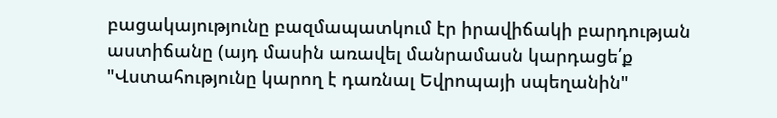բացակայությունը բազմապատկում էր իրավիճակի բարդության աստիճանը (այդ մասին առավել մանրամասն կարդացե՛ք
"Վստահությունը կարող է դառնալ Եվրոպայի սպեղանին"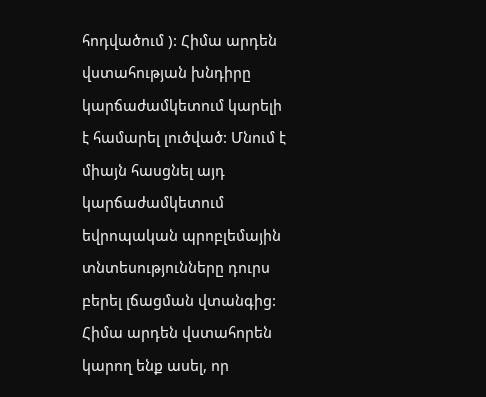հոդվածում ): Հիմա արդեն վստահության խնդիրը կարճաժամկետում կարելի է համարել լուծված: Մնում է միայն հասցնել այդ կարճաժամկետում եվրոպական պրոբլեմային տնտեսությունները դուրս բերել լճացման վտանգից:
Հիմա արդեն վստահորեն կարող ենք ասել, որ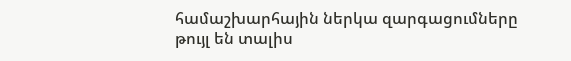համաշխարհային ներկա զարգացումները թույլ են տալիս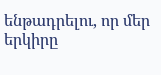ենթադրելու, որ մեր երկիրը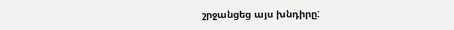շրջանցեց այս խնդիրը: